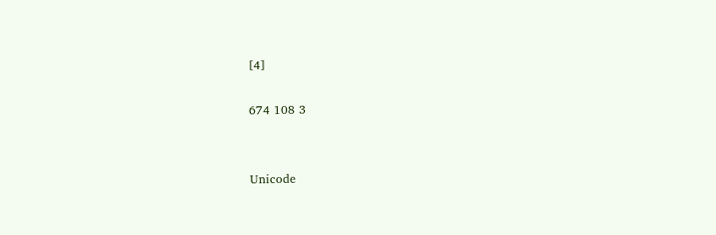[4]

674 108 3


Unicode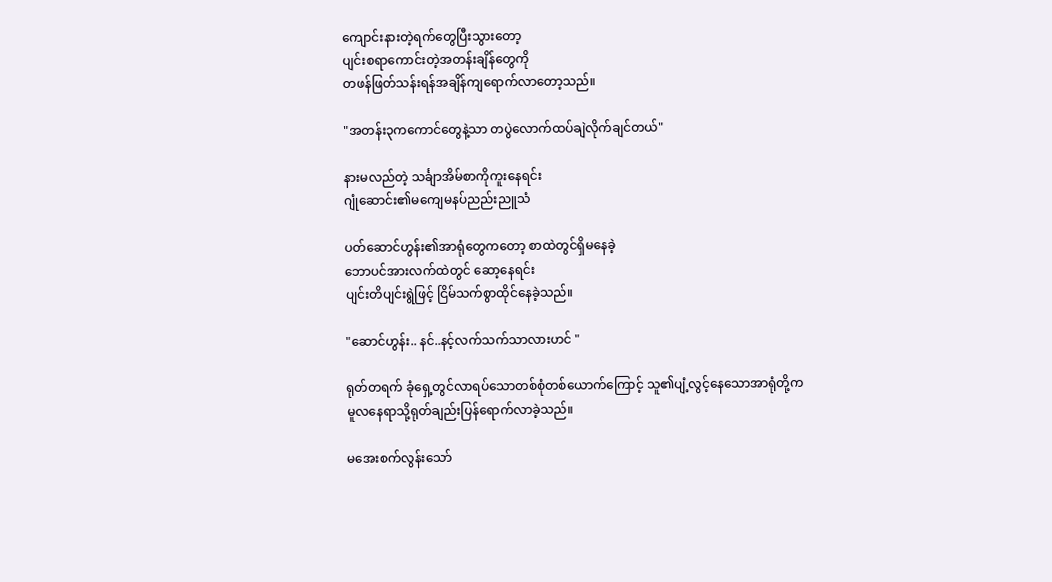ကျောင်းနားတဲ့ရက်တွေပြီးသွားတော့
ပျင်းစရာကောင်းတဲ့အတန်းချိန်တွေကို
တဖန်ဖြတ်သန်းရန်အချိန်ကျရောက်လာတော့သည်။

"အတန်း၃ကကောင်တွေနဲ့သာ တပွဲလောက်ထပ်ချဲလိုက်ချင်တယ်"

နားမလည်တဲ့ သင်္ချာအိမ်စာကိုကူးနေရင်း
ဂျုံဆောင်း၏မကျေမနပ်ညည်းညူသံ

ပတ်ဆောင်ဟွန်း၏အာရုံတွေကတော့ စာထဲတွင်ရှိမနေခဲ့
ဘောပင်အားလက်ထဲတွင် ဆော့နေရင်း
ပျင်းတိပျင်းရွဲဖြင့် ငြိမ်သက်စွာထိုင်နေခဲ့သည်။

"ဆောင်ဟွန်း.. နင်..နင့်လက်သက်သာလားဟင် "

ရုတ်တရက် ခုံရှေ့တွင်လာရပ်သောတစ်စုံတစ်ယောက်ကြောင့် သူ၏ပျံ့လွင့်နေသောအာရုံတို့က
မူလနေရာသို့ရုတ်ချည်းပြန်ရောက်လာခဲ့သည်။

မအေးစက်လွန်းသော်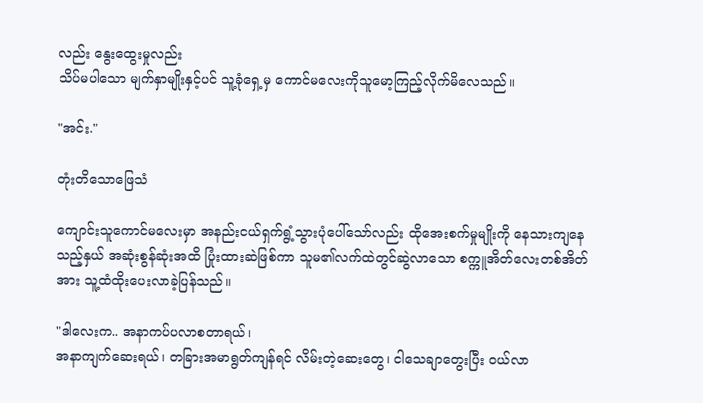လည်း နွေးထွေးမှုလည်း
သိပ်မပါသော မျက်နှာမျိုးနှင့်ပင် သူ့ခုံရှေ့မှ ကောင်မလေးကိုသူမော့ကြည့်လိုက်မိလေသည်။

"အင်း."

တုံးတိသောဖြေသံ

ကျောင်းသူကောင်မလေးမှာ အနည်းငယ်ရှက်ရွံ့သွားပုံပေါ်သော်လည်း ထိုအေးစက်မှုမျိုးကို နေသားကျနေသည့်နှယ် အဆုံးစွန်ဆုံးအထိ ပြုံးထားဆဲဖြစ်ကာ သူမ၏လက်ထဲတွင်ဆွဲလာသော စက္ကူအိတ်လေးတစ်အိတ်အား သူ့ထံထိုးပေးလာခဲ့ပြန်သည်။

"ဒါလေးက.. အနာကပ်ပလာစတာရယ်၊
အနာကျက်ဆေးရယ်၊ တခြားအမာရွတ်ကျန်ရင် လိမ်းတဲ့ဆေးတွေ၊ ငါသေချာတွေးပြီး ၀ယ်လာ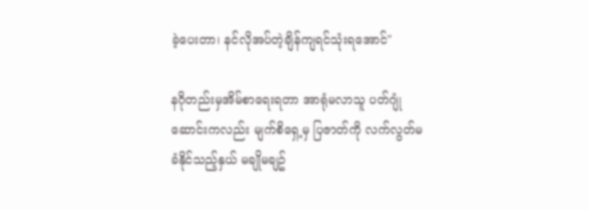ခဲ့ပေးတာ၊ နင်လိုအပ်တဲ့ချိန်ကျရင်သုံးရအောင်"

နဂိုတည်းမှအိမ်စာရေးရတာ အာရုံမလာသူ ပတ်ဂျုံဆောင်းကလည်း မျက်စိရှေ့မှ ပြဇာတ်ကို လက်လွတ်မခံနိုင်သည့်နှယ် မချိုမချဥ်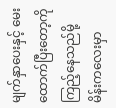မျက်နှာပေးနှင့် မေးထောက်ပြီးတော့ကိုကြည့်နေသည်မို့ မိန်းကလေးမှာ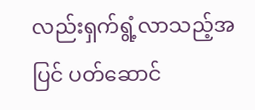လည်းရှက်ရွံ့လာသည့်အပြင် ပတ်ဆောင်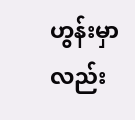ဟွန်းမှာလည်း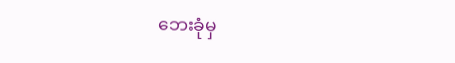ဘေးခုံမှ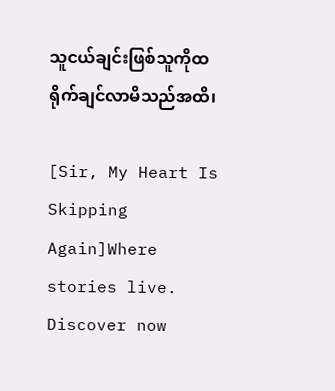သူငယ်ချင်းဖြစ်သူကိုထရိုက်ချင်လာမိသည်အထိ၊

[Sir, My Heart Is Skipping Again]Where stories live. Discover now